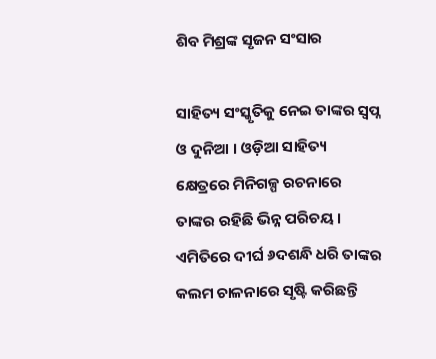ଶିବ ମିଶ୍ରଙ୍କ ସୃଜନ ସଂସାର

ସାହିତ୍ୟ ସଂସ୍କୃତିକୁ ନେଇ ତାଙ୍କର ସ୍ବପ୍ନ ଓ ଦୁନିଆ । ଓଡ଼ିଆ ସାହିତ୍ୟ କ୍ଷେତ୍ରରେ ମିନିଗଳ୍ପ ରଚନାରେ ତାଙ୍କର ରହିଛି ଭିନ୍ନ ପରିଚୟ । ଏମିତିରେ ଦୀର୍ଘ ୬ଦଶନ୍ଧି ଧରି ତାଙ୍କର କଲମ ଚାଳନାରେ ସୃଷ୍ଟି କରିଛନ୍ତି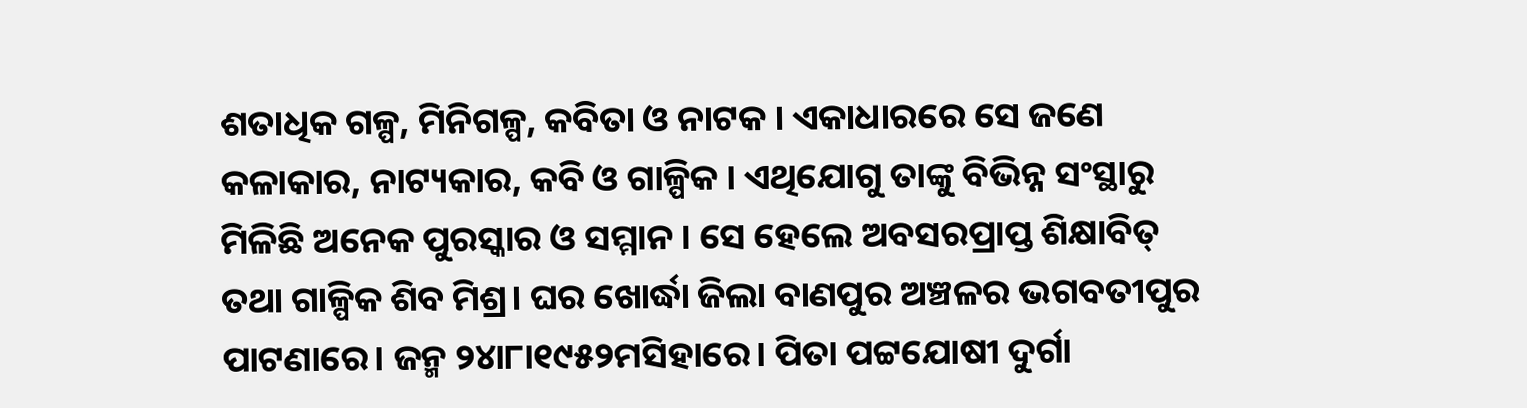ଶତାଧିକ ଗଳ୍ପ, ମିନିଗଳ୍ପ, କବିତା ଓ ନାଟକ । ଏକାଧାରରେ ସେ ଜଣେ କଳାକାର, ନାଟ୍ୟକାର, କବି ଓ ଗାଳ୍ପିକ । ଏଥିଯୋଗୁ ତାଙ୍କୁ ବିଭିନ୍ନ ସଂସ୍ଥାରୁ ମିଳିଛି ଅନେକ ପୁରସ୍କାର ଓ ସମ୍ମାନ । ସେ ହେଲେ ଅବସରପ୍ରାପ୍ତ ଶିକ୍ଷାବିତ୍‌ ତଥା ଗାଳ୍ପିକ ଶିବ ମିଶ୍ର। ଘର ଖୋର୍ଦ୍ଧା ଜିଲା ବାଣପୁର ଅଞ୍ଚଳର ଭଗବତୀପୁର ପାଟଣାରେ। ଜନ୍ମ ୨୪ା୮ା୧୯୫୨ମସିହାରେ। ପିତା ପଟ୍ଟଯୋଷୀ ଦୁର୍ଗା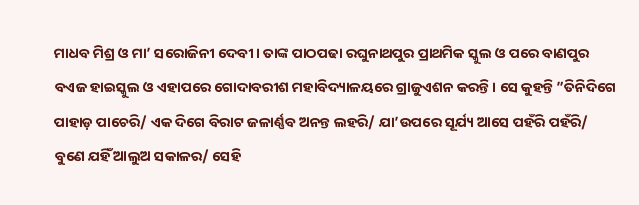ମାଧବ ମିଶ୍ର ଓ ମା’ ସରୋଜିନୀ ଦେବୀ। ତାଙ୍କ ପାଠପଢା ରଘୁନାଥପୁର ପ୍ରାଥମିକ ସ୍କୁଲ ଓ ପରେ ବାଣପୁର ବଏଜ ହାଇସ୍କୁଲ ଓ ଏହାପରେ ଗୋଦାବରୀଶ ମହାବିଦ୍ୟାଳୟରେ ଗ୍ରାଜୁଏଶନ କରନ୍ତି। ସେ କୁହନ୍ତି ”ତିନିଦିଗେ ପାହାଡ଼ ପାଚେରି/ ଏକ ଦିଗେ ବିରାଟ ଜଳାର୍ଣ୍ଣବ ଅନନ୍ତ ଲହରି/ ଯା’ଉପରେ ସୂର୍ଯ୍ୟ ଆସେ ପହଁରି ପହଁରି/
ବୁଣେ ଯହିଁ ଆଲୁଅ ସକାଳର/ ସେହି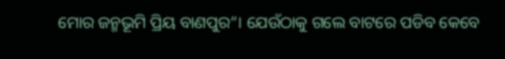ମୋର ଜନ୍ମଭୂମି ପ୍ରିୟ ବାଣପୁର“। ଯେଉଁଠାକୁ ଗଲେ ବାଟରେ ପଡିବ କେବେ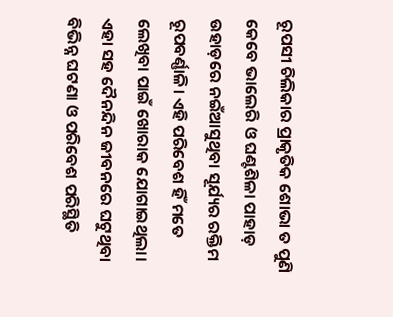ରୂପସୀ ଚିଲିକାର ପ୍ରାକୃତିକ ଶୋଭା ତ ପୁଣି କେବେ ଭାଲେରି ଓ ଘଣ୍ଟଶିଳା ପାହାଡ଼ ଉହାଡ଼ରେ ନଇଁଆସୁଥିବା ସୂର୍ଯ୍ୟର ରକ୍ତିମ ରୂପବର୍ଣ୍ଣାଳି। ଏହି ପରିବେଶ ହିଁ ମତେ ଲେଖିବା ପାଇଁ ଖୋରାକ ଯୋଗାଇଥିଲା। ଏହା ସହ ଦୈନନ୍ଦିନ ଜୀବନରେ ଘଟୁଥିବା ବିଭିନ୍ନ ଘଟଣା ଓ ପରିବେଶ ପରିସ୍ଥିତି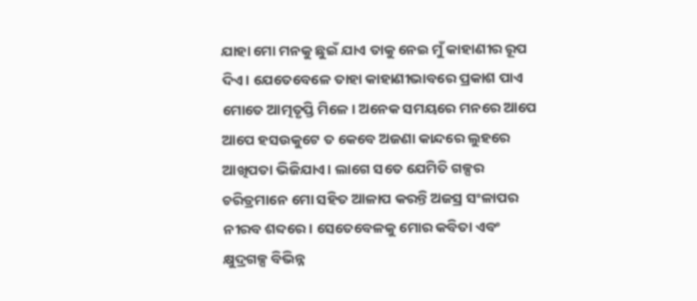ଯାହା ମୋ ମନକୁ ଛୁଇଁ ଯାଏ ତାକୁ ନେଇ ମୁଁ କାହାଣୀର ରୂପ ଦିଏ। ଯେତେବେଳେ ତାହା କାହାଣୀଭାବରେ ପ୍ରକାଶ ପାଏ ମୋତେ ଆତ୍ମତୃପ୍ତି ମିଳେ। ଅନେକ ସମୟରେ ମନରେ ଆପେ ଆପେ ହସଉକୁଟେ ତ କେବେ ଅଜଣା କାନ୍ଦରେ ଲୁହରେ ଆଖିପତା ଭିଜିଯାଏ। ଲାଗେ ସତେ ଯେମିତି ଗଳ୍ପର ଚରିତ୍ରମାନେ ମୋ ସହିତ ଆଳାପ କରନ୍ତି ଅଜସ୍ର ସଂଳାପର ନୀରବ ଶବ୍ଦରେ। ସେତେବେଳକୁ ମୋର କବିତା ଏବଂ କ୍ଷୁଦ୍ରଗଳ୍ପ ବିଭିନ୍ନ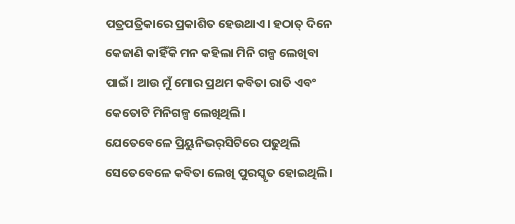ପତ୍ରପତ୍ରିକାରେ ପ୍ରକାଶିତ ହେଉଥାଏ। ହଠାତ୍‌ ଦିନେ କେଜାଣି କାହିଁକି ମନ କହିଲା ମିନି ଗଳ୍ପ ଲେଖିବା ପାଇଁ। ଆଉ ମୁଁ ମୋର ପ୍ରଥମ କବିତା ରାତି ଏବଂ କେତୋଟି ମିନିଗଳ୍ପ ଲେଖିଥିଲି।
ଯେତେବେଳେ ପ୍ରିୟୁନିଭର୍‌ସିଟିରେ ପଢୁଥିଲି ସେତେବେଳେ କବିତା ଲେଖି ପୁରସ୍କୃତ ହୋଇଥିଲି।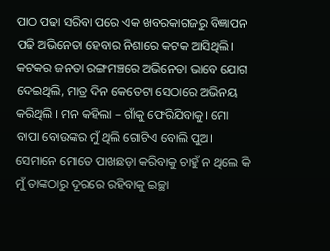ପାଠ ପଢା ସରିବା ପରେ ଏକ ଖବରକାଗଜରୁ ବିଜ୍ଞାପନ ପଢି ଅଭିନେତା ହେବାର ନିଶାରେ କଟକ ଆସିଥିଲି। କଟକର ଜନତା ରଙ୍ଗମଞ୍ଚରେ ଅଭିନେତା ଭାବେ ଯୋଗ ଦେଇଥିଲି, ମାତ୍ର ଦିନ କେତେଟା ସେଠାରେ ଅଭିନୟ କରିଥିଲି । ମନ କହିଲା – ଗାଁକୁ ଫେରିଯିବାକୁ। ମୋ ବାପା ବୋଉଙ୍କର ମୁଁ ଥିଲି ଗୋଟିଏ ବୋଲି ପୁଅ। ସେମାନେ ମୋତେ ପାଖଛଡ଼ା କରିବାକୁ ଚାହୁଁ ନ ଥିଲେ କି ମୁଁ ତାଙ୍କଠାରୁ ଦୂରରେ ରହିବାକୁ ଇଚ୍ଛା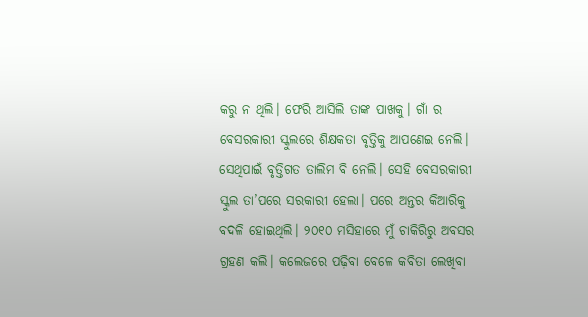କରୁ ନ ଥିଲି। ଫେରି ଆସିଲି ତାଙ୍କ ପାଖକୁ। ଗାଁ ର ବେସରକାରୀ ସ୍କୁଲରେ ଶିକ୍ଷକତା ବୃତ୍ତିକୁ ଆପଣେଇ ନେଲି। ସେଥିପାଇଁ ବୃତ୍ତିଗତ ତାଲିମ ବି ନେଲି। ସେହି ବେସରକାରୀ ସ୍କୁଲ ତା’ପରେ ସରକାରୀ ହେଲା। ପରେ ଅନ୍ତର କିଆରିକୁ ବଦଳି ହୋଇଥିଲି। ୨୦୧୦ ମସିହାରେ ମୁଁ ଚାକିରିରୁ ଅବସର ଗ୍ରହଣ କଲି। କଲେଜରେ ପଢ଼ିବା ବେଳେ କବିତା ଲେଖିବା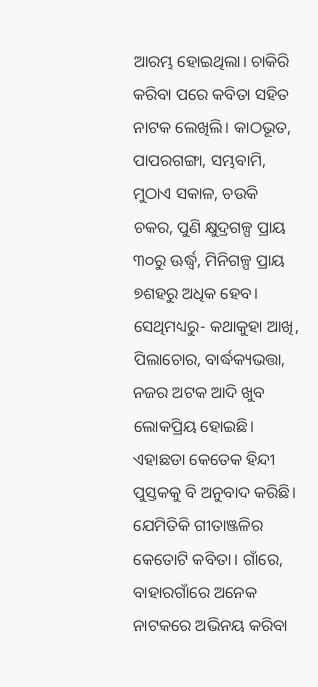ଆରମ୍ଭ ହୋଇଥିଲା। ଚାକିରି କରିବା ପରେ କବିତା ସହିତ ନାଟକ ଲେଖିଲି। କାଠଭୂତ, ପାପରଗଙ୍ଗା, ସମ୍ଭବାମି, ମୁଠାଏ ସକାଳ, ଚଉକି ଚକର, ପୁଣି କ୍ଷୁଦ୍ରଗଳ୍ପ ପ୍ରାୟ ୩୦ରୁ ଊର୍ଦ୍ଧ୍ୱ, ମିନିଗଳ୍ପ ପ୍ରାୟ ୭ଶହରୁ ଅଧିକ ହେବ। ସେଥିମଧ୍ୟରୁ- କଥାକୁହା ଆଖି, ପିଲାଚୋର, ବାର୍ଦ୍ଧକ୍ୟଭତ୍ତା, ନଜର ଅଟକ ଆଦି ଖୁବ ଲୋକପ୍ରିୟ ହୋଇଛି। ଏହାଛଡା କେତେକ ହିନ୍ଦୀ ପୁସ୍ତକକୁ ବି ଅନୁବାଦ କରିଛି। ଯେମିତିକି ଗୀତାଞ୍ଜଳିର କେତୋଟି କବିତା। ଗାଁରେ, ବାହାରଗାଁରେ ଅନେକ ନାଟକରେ ଅଭିନୟ କରିବା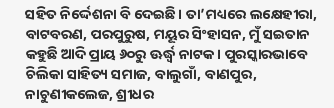ସହିତ ନିର୍ଦ୍ଦେଶନା ବି ଦେଇଛି। ତା’ମଧ୍ୟରେ ଲକ୍ଷେହୀରା, ବାଟବରଣ, ପରପୁରୁଷ, ମୟୂର ସିଂହାସନ, ମୁଁ ସଇତାନ କହୁଛି ଆଦି ପ୍ରାୟ ୬୦ରୁ ଊର୍ଦ୍ଧ୍ୱ ନାଟକ। ପୁରସ୍କାରଭାବେ ଚିଲିକା ସାହିତ୍ୟ ସମାଜ, ବାଲୁଗାଁ, ବାଣପୁର, ନାଚୁଣୀକଲେଜ, ଶ୍ରୀଧର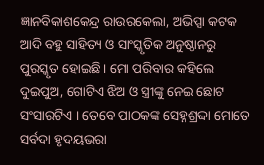ଜ୍ଞାନବିକାଶକେନ୍ଦ୍ର ରାଉରକେଲା, ଅଭିପ୍ସା କଟକ ଆଦି ବହୁ ସାହିତ୍ୟ ଓ ସାଂସ୍କୃତିକ ଅନୁଷ୍ଠାନରୁ ପୁରସ୍କୃତ ହୋଇଛି। ମୋ ପରିବାର କହିଲେ ଦୁଇପୁଅ, ଗୋଟିଏ ଝିଅ ଓ ସ୍ତ୍ରୀଙ୍କୁ ନେଇ ଛୋଟ ସଂସାରଟିଏ । ତେବେ ପାଠକଙ୍କ ସେହ୍ନଶ୍ରଦ୍ଦା ମୋତେ ସର୍ବଦା ହୃଦୟଭରା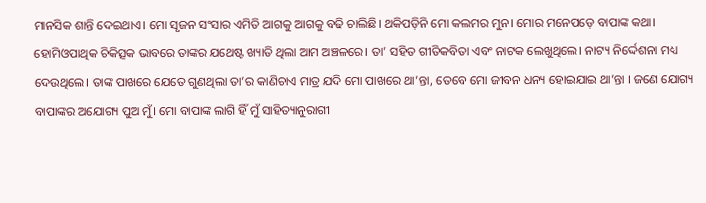ମାନସିକ ଶାନ୍ତି ଦେଇଥାଏ। ମୋ ସୃଜନ ସଂସାର ଏମିତି ଆଗକୁ ଆଗକୁ ବଢି ଚାଲିଛି। ଥକିପଡ଼ିନି ମୋ କଲମର ମୁନ। ମୋର ମନେପଡ଼େ ବାପାଙ୍କ କଥା। ହୋମିଓପାଥିକ ଚିକିତ୍ସକ ଭାବରେ ତାଙ୍କର ଯଥେଷ୍ଟ ଖ୍ୟାତି ଥିଲା ଆମ ଅଞ୍ଚଳରେ। ତା’ ସହିତ ଗୀତିକବିତା ଏବଂ ନାଟକ ଲେଖୁଥିଲେ। ନାଟ୍ୟ ନିର୍ଦ୍ଦେଶନା ମଧ୍ୟ ଦେଉଥିଲେ। ତାଙ୍କ ପାଖରେ ଯେତେ ଗୁଣଥିଲା ତା’ର କାଣିଚାଏ ମାତ୍ର ଯଦି ମୋ ପାଖରେ ଥା’ନ୍ତା, ତେବେ ମୋ ଜୀବନ ଧନ୍ୟ ହୋଇଯାଇ ଥା’ନ୍ତା । ଜଣେ ଯୋଗ୍ୟ ବାପାଙ୍କର ଅଯୋଗ୍ୟ ପୁଅ ମୁଁ। ମୋ ବାପାଙ୍କ ଲାଗି ହିଁ ମୁଁ ସାହିତ୍ୟାନୁରାଗୀ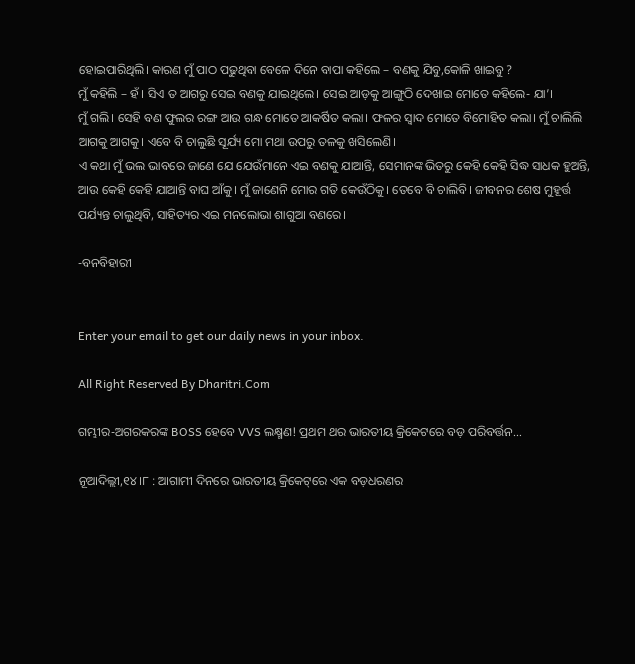ହୋଇପାରିଥିଲି। କାରଣ ମୁଁ ପାଠ ପଢୁଥିବା ବେଳେ ଦିନେ ବାପା କହିଲେ – ବଣକୁ ଯିବୁ,କୋଳି ଖାଇବୁ ?
ମୁଁ କହିଲି – ହଁ । ସିଏ ତ ଆଗରୁ ସେଇ ବଣକୁ ଯାଇଥିଲେ। ସେଇ ଆଡ଼କୁ ଆଙ୍ଗୁଠି ଦେଖାଇ ମୋତେ କହିଲେ- ଯା’।
ମୁଁ ଗଲି। ସେହି ବଣ ଫୁଲର ରଙ୍ଗ ଆଉ ଗନ୍ଧ ମୋତେ ଆକର୍ଷିତ କଲା। ଫଳର ସ୍ବାଦ ମୋତେ ବିମୋହିତ କଲା। ମୁଁ ଚାଲିଲି ଆଗକୁ ଆଗକୁ। ଏବେ ବି ଚାଲୁଛି ସୂର୍ଯ୍ୟ ମୋ ମଥା ଉପରୁ ତଳକୁ ଖସିଲେଣି।
ଏ କଥା ମୁଁ ଭଲ ଭାବରେ ଜାଣେ ଯେ ଯେଉଁମାନେ ଏଇ ବଣକୁ ଯାଆନ୍ତି, ସେମାନଙ୍କ ଭିତରୁ କେହି କେହି ସିଦ୍ଧ ସାଧକ ହୁଅନ୍ତି, ଆଉ କେହି କେହି ଯାଆନ୍ତି ବାଘ ଆଁକୁ। ମୁଁ ଜାଣେନି ମୋର ଗତି କେଉଁଠିକୁ। ତେବେ ବି ଚାଲିବି। ଜୀବନର ଶେଷ ମୁହୂର୍ତ୍ତ ପର୍ଯ୍ୟନ୍ତ ଚାଲୁଥିବି, ସାହିତ୍ୟର ଏଇ ମନଲୋଭା ଶାଗୁଆ ବଣରେ।

-ବନବିହାରୀ


Enter your email to get our daily news in your inbox.

All Right Reserved By Dharitri.Com

ଗମ୍ଭୀର-ଅଗରକରଙ୍କ BOSS ହେବେ VVS ଲକ୍ଷ୍ମଣ! ପ୍ରଥମ ଥର ଭାରତୀୟ କ୍ରିକେଟରେ ବଡ଼ ପରିବର୍ତ୍ତନ…

ନୂଆଦିଲ୍ଲୀ,୧୪।୮ : ଆଗାମୀ ଦିନରେ ଭାରତୀୟ କ୍ରିକେଟ୍‌ରେ ଏକ ବଡ଼ଧରଣର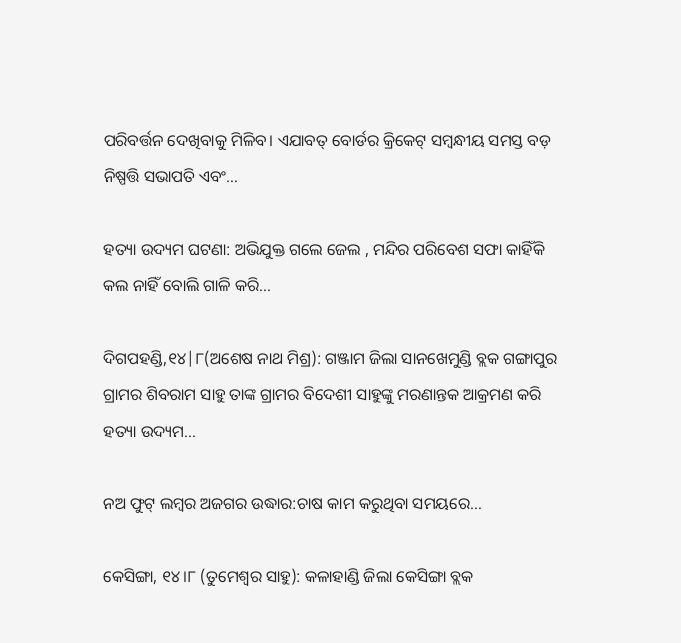ପରିବର୍ତ୍ତନ ଦେଖିବାକୁ ମିଳିବ। ଏଯାବତ୍‌ ବୋର୍ଡର କ୍ରିକେଟ୍‌ ସମ୍ବନ୍ଧୀୟ ସମସ୍ତ ବଡ଼ ନିଷ୍ପତ୍ତି ସଭାପତି ଏବଂ…

ହତ୍ୟା ଉଦ୍ୟମ ଘଟଣା: ଅଭିଯୁକ୍ତ ଗଲେ ଜେଲ , ମନ୍ଦିର ପରିବେଶ ସଫା କାହିଁକି କଲ ନାହିଁ ବୋଲି ଗାଳି କରି…

ଦିଗପହଣ୍ଡି,୧୪|୮(ଅଶେଷ ନାଥ ମିଶ୍ର): ଗଞ୍ଜାମ ଜିଲା ସାନଖେମୁଣ୍ଡି ବ୍ଲକ ଗଙ୍ଗାପୁର ଗ୍ରାମର ଶିବରାମ ସାହୁ ତାଙ୍କ ଗ୍ରାମର ବିଦେଶୀ ସାହୁଙ୍କୁ ମରଣାନ୍ତକ ଆକ୍ରମଣ କରି ହତ୍ୟା ଉଦ୍ୟମ…

ନଅ ଫୁଟ୍‌ ଲମ୍ବର ଅଜଗର ଉଦ୍ଧାର:ଚାଷ କାମ କରୁଥିବା ସମୟରେ…

କେସିଙ୍ଗା, ୧୪।୮ (ତୁମେଶ୍ୱର ସାହୁ): କଳାହାଣ୍ଡି ଜିଲା କେସିଙ୍ଗା ବ୍ଲକ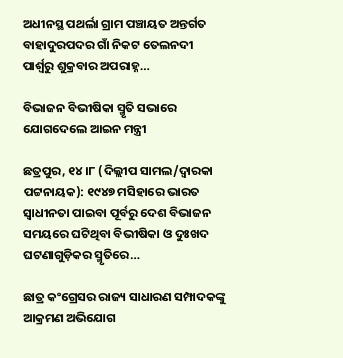ଅଧୀନସ୍ଥ ପଥର୍ଲା ଗ୍ରାମ ପଞ୍ଚାୟତ ଅନ୍ତର୍ଗତ ବାହାଦୁରପଦର ଗାଁ ନିକଟ ତେଲନଦୀ ପାର୍ଶ୍ୱରୁ ଶୁକ୍ରବାର ଅପରାହ୍ନ…

ବିଭାଜନ ବିଭୀଷିକା ସ୍ମୃତି ସଭାରେ ଯୋଗଦେଲେ ଆଇନ ମନ୍ତ୍ରୀ

ଛତ୍ରପୁର, ୧୪।୮ (ଦିଲ୍ଲୀପ ସାମଲ/ଦ୍ୱାରକା ପଟ୍ଟନାୟକ): ୧୯୪୭ ମସିହାରେ ଭାରତ ସ୍ୱାଧୀନତା ପାଇବା ପୂର୍ବରୁ ଦେଶ ବିଭାଜନ ସମୟରେ ଘଟିଥିବା ବିଭୀଷିକା ଓ ଦୁଃଖଦ ଘଟଣାଗୁଡ଼ିକର ସ୍ମୃତିରେ…

ଛାତ୍ର କଂଗ୍ରେସର ରାଜ୍ୟ ସାଧାରଣ ସମ୍ପାଦକଙ୍କୁ ଆକ୍ରମଣ ଅଭିଯୋଗ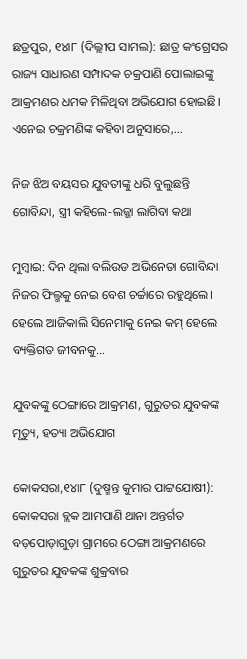ଛତ୍ରପୁର, ୧୪ା୮ (ଦିଲ୍ଲୀପ ସାମଲ): ଛାତ୍ର କଂଗ୍ରେସର ରାଜ୍ୟ ସାଧାରଣ ସମ୍ପାଦକ ଚକ୍ରପାଣି ପୋଲାଇଙ୍କୁ ଆକ୍ରମଣର ଧମକ ମିଳିଥିବା ଅଭିଯୋଗ ହୋଇଛି। ଏନେଇ ଚକ୍ରମଣିଙ୍କ କହିବା ଅନୁସାରେ,…

ନିଜ ଝିଅ ବୟସର ଯୁବତୀଙ୍କୁ ଧରି ବୁଲୁଛନ୍ତି ଗୋବିନ୍ଦା, ସ୍ତ୍ରୀ କହିଲେ-ଲଜ୍ଜା ଲାଗିବା କଥା

ମୁମ୍ବାଇ: ଦିନ ଥିଲା ବଲିଉଡ ଅଭିନେତା ଗୋବିନ୍ଦା ନିଜର ଫିଲ୍ମକୁ ନେଇ ବେଶ ଚର୍ଚ୍ଚାରେ ରହୁଥିଲେ। ହେଲେ ଆଜିକାଲି ସିନେମାକୁ ନେଇ କମ୍‌ ହେଲେ ବ୍ୟକ୍ତିଗତ ଜୀବନକୁ…

ଯୁବକଙ୍କୁ ଠେଙ୍ଗାରେ ଆକ୍ରମଣ, ଗୁରୁତର ଯୁବକଙ୍କ ମୃତ୍ୟୁ, ହତ୍ୟା ଅଭିଯୋଗ

କୋକସରା,୧୪ା୮ (ଦୁଷ୍ମନ୍ତ କୁମାର ପାଟ୍ଟଯୋଷୀ): କୋକସରା ବ୍ଲକ ଆମପାଣି ଥାନା ଅନ୍ତର୍ଗତ ବଡ଼ପୋଡ଼ାଗୁଡ଼ା ଗ୍ରାମରେ ଠେଙ୍ଗା ଆକ୍ରମଣରେ ଗୁରୁତର ଯୁବକଙ୍କ ଶୁକ୍ରବାର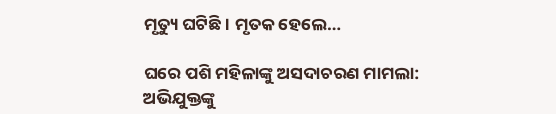ମୃତ୍ୟୁ ଘଟିଛି। ମୃତକ ହେଲେ…

ଘରେ ପଶି ମହିଳାଙ୍କୁ ଅସଦାଚରଣ ମାମଲା: ଅଭିଯୁକ୍ତଙ୍କୁ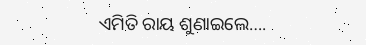ଏମିତି ରାୟ ଶୁଣାଇଲେ….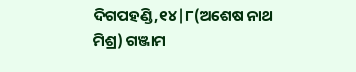ଦିଗପହଣ୍ଡି,୧୪|୮(ଅଶେଷ ନାଥ ମିଶ୍ର) ଗଞ୍ଜାମ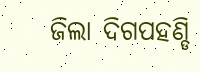ଜିଲା ଦିଗପହଣ୍ଡି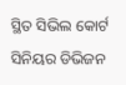ସ୍ଥିତ ସିଭିଲ କୋର୍ଟ ସିନିୟର ଡିଭିଜନ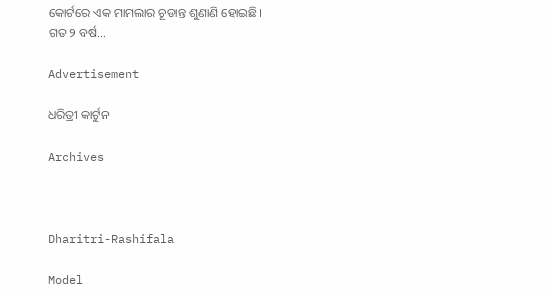କୋର୍ଟରେ ଏକ ମାମଲାର ଚୂଡାନ୍ତ ଶୁଣାଣି ହୋଇଛି। ଗତ ୨ ବର୍ଷ…

Advertisement

ଧରିତ୍ରୀ କାର୍ଟୁନ

Archives



Dharitri-Rashifala

Model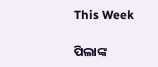This Week

ପିଲାଙ୍କ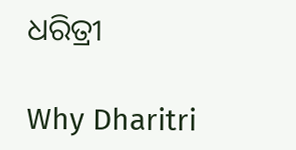ଧରିତ୍ରୀ

Why Dharitri